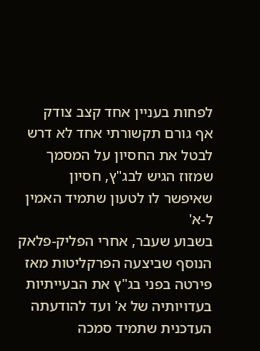לפחות בעניין אחד קצב צודק
אף גורם תקשורתי אחד לא דרש לבטל את החסיון על המסמך שמזוז הגיש לבג"ץ, חסיון שאיפשר לו לטעון שתמיד האמין ל-א'
בשבוע שעבר, אחרי הפליק-פלאק הנוסף שביצעה הפרקליטות מאז פירטה בפני בג"ץ את הבעייתיות בעדויותיה של א' ועד להודעתה העדכנית שתמיד סמכה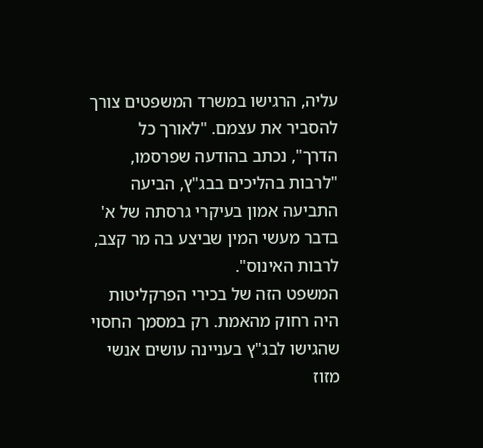עליה, הרגישו במשרד המשפטים צורך להסביר את עצמם. "לאורך כל הדרך", נכתב בהודעה שפרסמו, "לרבות בהליכים בבג"ץ, הביעה התביעה אמון בעיקרי גרסתה של א' בדבר מעשי המין שביצע בה מר קצב, לרבות האינוס".
המשפט הזה של בכירי הפרקליטות היה רחוק מהאמת. רק במסמך החסוי שהגישו לבג"ץ בעניינה עושים אנשי מזוז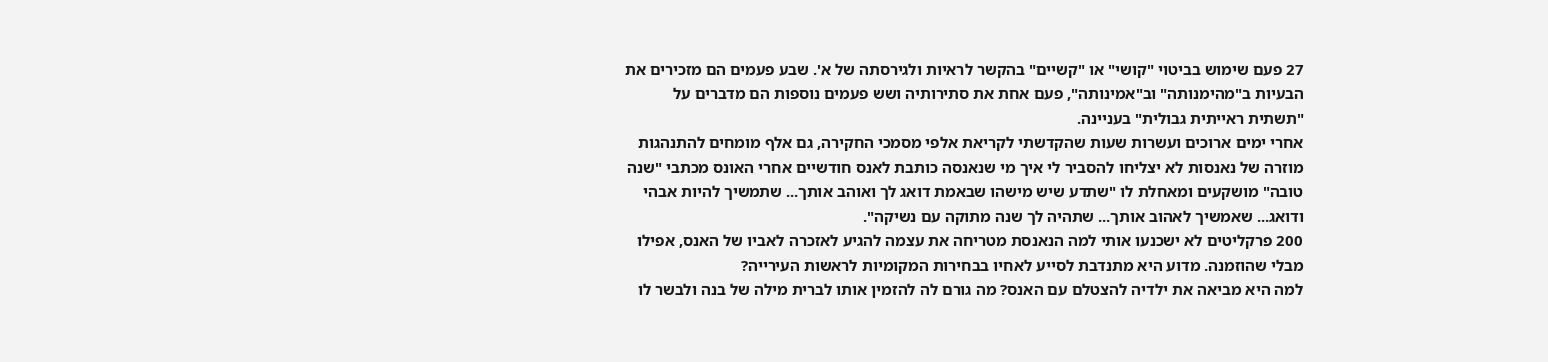27 פעם שימוש בביטוי "קושי" או "קשיים" בהקשר לראיות ולגירסתה של א'. שבע פעמים הם מזכירים את הבעיות ב"מהימנותה" וב"אמינותה", פעם אחת את סתירותיה ושש פעמים נוספות הם מדברים על "תשתית ראייתית גבולית" בעניינה.
אחרי ימים ארוכים ועשרות שעות שהקדשתי לקריאת אלפי מסמכי החקירה, גם אלף מומחים להתנהגות מוזרה של נאנסות לא יצליחו להסביר לי איך מי שנאנסה כותבת לאנס חודשיים אחרי האונס מכתבי "שנה טובה" מושקעים ומאחלת לו "שתדע שיש מישהו שבאמת דואג לך ואוהב אותך... שתמשיך להיות אבהי ודואג... שאמשיך לאהוב אותך... שתהיה לך שנה מתוקה עם נשיקה".
200 פרקליטים לא ישכנעו אותי למה הנאנסת מטריחה את עצמה להגיע לאזכרה לאביו של האנס, אפילו מבלי שהוזמנה. מדוע היא מתנדבת לסייע לאחיו בבחירות המקומיות לראשות העירייה?
למה היא מביאה את ילדיה להצטלם עם האנס? מה גורם לה להזמין אותו לברית מילה של בנה ולבשר לו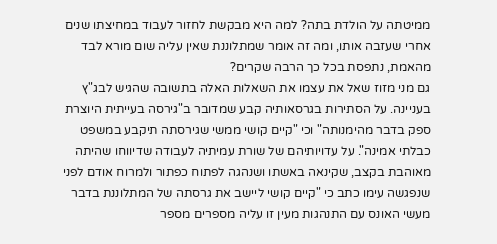ממיטתה על הולדת בתה? למה היא מבקשת לחזור לעבוד במחיצתו שנים אחרי שעזבה אותו, ומה זה אומר שמתלוננת שאין עליה שום מורא לבד מהאמת, נתפסת בכל כך הרבה שקרים?
גם מני מזוז שאל את עצמו את השאלות האלה בתשובה שהגיש לבג"ץ בעניינה. על הסתירות בגרסאותיה קבע שמדובר ב"גירסה בעייתית היוצרת ספק בדבר מהימנותה" וכי "קיים קושי ממשי שגירסתה תיקבע במשפט כבלתי אמינה". על עדויותיהם של שורת עמיתיה לעבודה שדיווחו שהיתה מאוהבת בקצב, שקינאה באשתו ושנהגה לפתוח כפתור ולמרוח אודם לפני שנפגשה עימו כתב כי "קיים קושי ליישב את גרסתה של המתלוננת בדבר מעשי האונס עם התנהגות מעין זו עליה מספרים מספר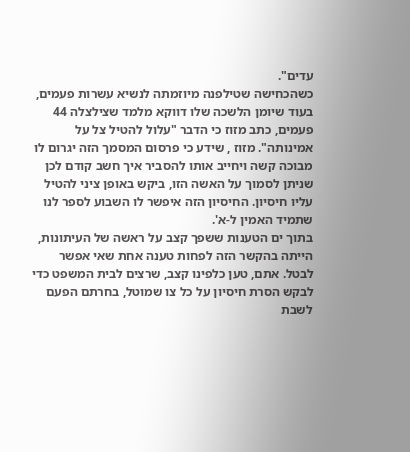עדים".
כשהכחישה שטילפנה מיוזמתה לנשיא עשרות פעמים, בעוד שיומן הלשכה שלו דווקא מלמד שצילצלה 44 פעמים, כתב מזוז כי הדבר "עלול להטיל צל על אמינותה". מזוז , שידע כי פרסום המסמך הזה יגרום לו מבוכה קשה ויחייב אותו להסביר איך חשב קודם לכן שניתן לסמוך על האשה הזו, ביקש באופן ציני להטיל עליו חיסיון. החיסיון הזה איפשר לו השבוע לספר לנו שתמיד האמין ל-א'.
בתוך ים הטענות ששפך קצב על ראשה של העיתונות, הייתה בהקשר הזה לפחות טענה אחת שאי אפשר לבטל. אתם, טען כלפינו קצב, שרצים לבית המשפט כדי לבקש הסרת חיסיון על כל צו שמוטל, בחרתם הפעם לשבת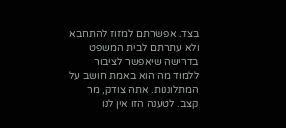בצד. אפשרתם למזוז להתחבא ולא עתרתם לבית המשפט בדרישה שיאפשר לציבור ללמוד מה הוא באמת חושב על המתלוננות. אתה צודק, מר קצב. לטענה הזו אין לנו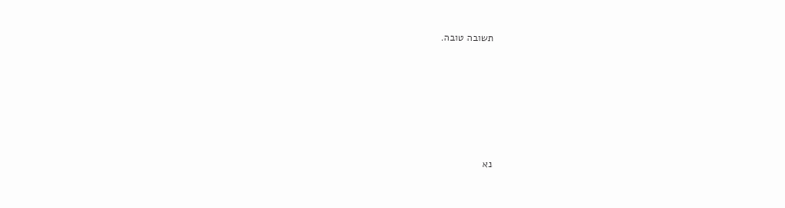תשובה טובה.






נא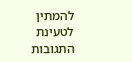להמתין לטעינת התגובות